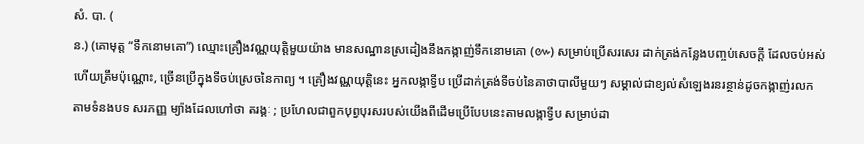សំ. បា. (
ន.) (គោមុត្ត “ទឹកនោមគោ”) ឈ្មោះគ្រឿងវណ្ណយុត្តិមួយយ៉ាង មានសណ្ឋានស្រដៀងនឹងកង្កាញ់ទឹកនោមគោ (៚) សម្រាប់ប្រើសរសេរ ដាក់ត្រង់កន្លែងបញ្ចប់សេចក្ដី ដែលចប់អស់ហើយត្រឹមប៉ុណ្ណោះ, ច្រើនប្រើក្នុងទីចប់ស្រេចនៃកាព្យ ។ គ្រឿងវណ្ណយុត្តិនេះ អ្នកលង្កាទ្វីប ប្រើដាក់ត្រង់ទីចប់នៃគាថាបាលីមួយៗ សម្គាល់ជាខ្យល់សំឡេងរនរន្ថាន់ដូចកង្កាញ់រលក តាមទំនងបទ សរភញ្ញ ម្យ៉ាងដែលហៅថា តរង្គៈ ; ប្រហែលជាពួកបុព្វបុរសរបស់យើងពីដើមប្រើបែបនេះតាមលង្កាទ្វីប សម្រាប់ដា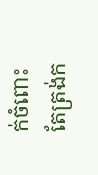ក់ចំពោះតែត្រង់ក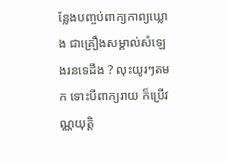ន្លែងបញ្ចប់ពាក្យកាព្យឃ្លោង ជាគ្រឿងសម្គាល់សំឡេងរនទេដឹង ? លុះយូរៗតមក ទោះបីពាក្យរាយ ក៏ប្រើវណ្ណយុត្តិ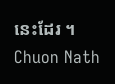នេះដែរ ។
Chuon Nath